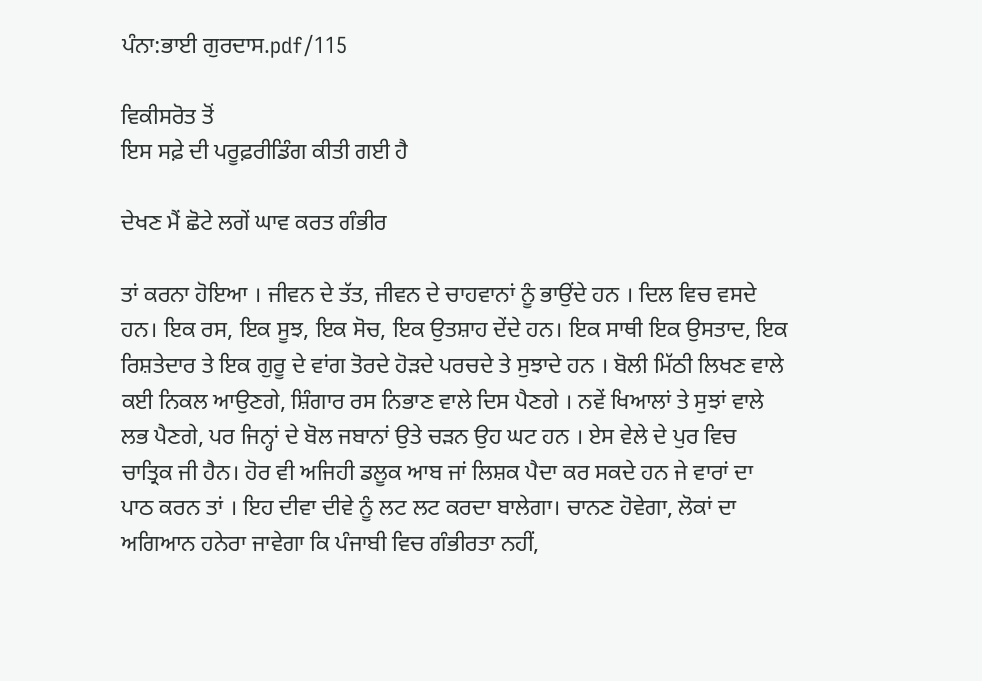ਪੰਨਾ:ਭਾਈ ਗੁਰਦਾਸ.pdf/115

ਵਿਕੀਸਰੋਤ ਤੋਂ
ਇਸ ਸਫ਼ੇ ਦੀ ਪਰੂਫ਼ਰੀਡਿੰਗ ਕੀਤੀ ਗਈ ਹੈ

ਦੇਖਣ ਮੈਂ ਛੋਟੇ ਲਗੇਂ ਘਾਵ ਕਰਤ ਗੰਭੀਰ

ਤਾਂ ਕਰਨਾ ਹੋਇਆ । ਜੀਵਨ ਦੇ ਤੱਤ, ਜੀਵਨ ਦੇ ਚਾਹਵਾਨਾਂ ਨੂੰ ਭਾਉਂਦੇ ਹਨ । ਦਿਲ ਵਿਚ ਵਸਦੇ ਹਨ। ਇਕ ਰਸ, ਇਕ ਸੂਝ, ਇਕ ਸੋਚ, ਇਕ ਉਤਸ਼ਾਹ ਦੇਂਦੇ ਹਨ। ਇਕ ਸਾਥੀ ਇਕ ਉਸਤਾਦ, ਇਕ ਰਿਸ਼ਤੇਦਾਰ ਤੇ ਇਕ ਗੁਰੂ ਦੇ ਵਾਂਗ ਤੋਰਦੇ ਹੋੜਦੇ ਪਰਚਦੇ ਤੇ ਸੁਝਾਦੇ ਹਨ । ਬੋਲੀ ਮਿੱਠੀ ਲਿਖਣ ਵਾਲੇ ਕਈ ਨਿਕਲ ਆਉਣਗੇ, ਸ਼ਿੰਗਾਰ ਰਸ ਨਿਭਾਣ ਵਾਲੇ ਦਿਸ ਪੈਣਗੇ । ਨਵੇਂ ਖਿਆਲਾਂ ਤੇ ਸੁਝਾਂ ਵਾਲੇ ਲਭ ਪੈਣਗੇ, ਪਰ ਜਿਨ੍ਹਾਂ ਦੇ ਬੋਲ ਜਬਾਨਾਂ ਉਤੇ ਚੜਨ ਉਹ ਘਟ ਹਨ । ਏਸ ਵੇਲੇ ਦੇ ਪੁਰ ਵਿਚ ਚਾਤ੍ਰਿਕ ਜੀ ਹੈਨ। ਹੋਰ ਵੀ ਅਜਿਹੀ ਡਲੂਕ ਆਬ ਜਾਂ ਲਿਸ਼ਕ ਪੈਦਾ ਕਰ ਸਕਦੇ ਹਨ ਜੇ ਵਾਰਾਂ ਦਾ ਪਾਠ ਕਰਨ ਤਾਂ । ਇਹ ਦੀਵਾ ਦੀਵੇ ਨੂੰ ਲਟ ਲਟ ਕਰਦਾ ਬਾਲੇਗਾ। ਚਾਨਣ ਹੋਵੇਗਾ, ਲੋਕਾਂ ਦਾ ਅਗਿਆਨ ਹਨੇਰਾ ਜਾਵੇਗਾ ਕਿ ਪੰਜਾਬੀ ਵਿਚ ਗੰਭੀਰਤਾ ਨਹੀਂ,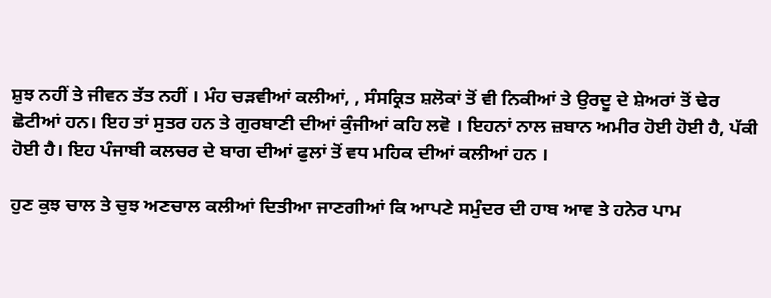ਸ਼ੁਝ ਨਹੀਂ ਤੇ ਜੀਵਨ ਤੱਤ ਨਹੀਂ । ਮੰਹ ਚੜਵੀਆਂ ਕਲੀਆਂ, , ਸੰਸਕ੍ਰਿਤ ਸ਼ਲੋਕਾਂ ਤੋਂ ਵੀ ਨਿਕੀਆਂ ਤੇ ਉਰਦੂ ਦੇ ਸ਼ੇਅਰਾਂ ਤੋਂ ਢੇਰ ਛੋਟੀਆਂ ਹਨ। ਇਹ ਤਾਂ ਸੁਤਰ ਹਨ ਤੇ ਗੁਰਬਾਣੀ ਦੀਆਂ ਕੁੰਜੀਆਂ ਕਹਿ ਲਵੋ । ਇਹਨਾਂ ਨਾਲ ਜ਼ਬਾਨ ਅਮੀਰ ਹੋਈ ਹੋਈ ਹੈ, ਪੱਕੀ ਹੋਈ ਹੈ। ਇਹ ਪੰਜਾਬੀ ਕਲਚਰ ਦੇ ਬਾਗ ਦੀਆਂ ਫੁਲਾਂ ਤੋਂ ਵਧ ਮਹਿਕ ਦੀਆਂ ਕਲੀਆਂ ਹਨ ।

ਹੁਣ ਕੁਝ ਚਾਲ ਤੇ ਚੁਝ ਅਣਚਾਲ ਕਲੀਆਂ ਦਿਤੀਆ ਜਾਣਗੀਆਂ ਕਿ ਆਪਣੇ ਸਮੁੰਦਰ ਦੀ ਹਾਬ ਆਵ ਤੇ ਹਨੇਰ ਪਾਮ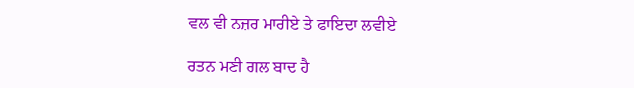ਵਲ ਵੀ ਨਜ਼ਰ ਮਾਰੀਏ ਤੇ ਫਾਇਦਾ ਲਵੀਏ

ਰਤਨ ਮਣੀ ਗਲ ਬਾਦ ਹੈ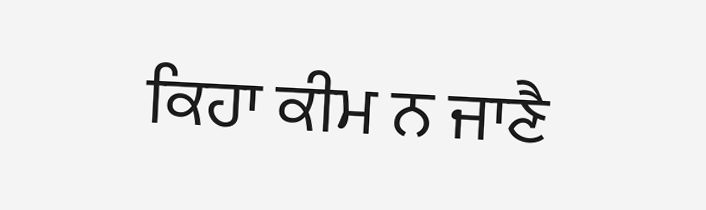ਕਿਹਾ ਕੀਮ ਨ ਜਾਣੈ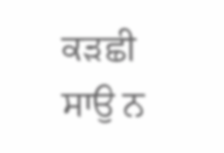ਕੜਛੀ ਸਾਉ ਨ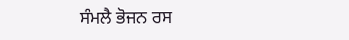ਸੰਮਲੈ ਭੋਜਨ ਰਸ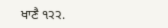ਖਾਣੈ ੧੨੨.